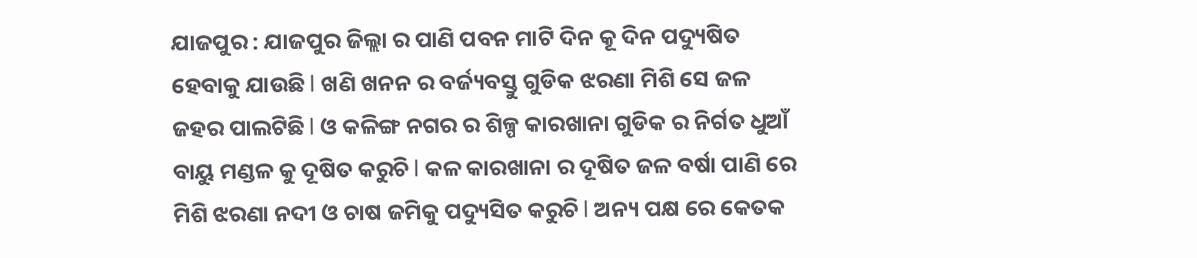ଯାଜପୁର : ଯାଜପୁର ଜିଲ୍ଲା ର ପାଣି ପବନ ମାଟି ଦିନ କୂ ଦିନ ପଦ୍ୟୁଷିତ ହେବାକୁ ଯାଉଛି l ଖଣି ଖନନ ର ବର୍ଜ୍ୟବସ୍ତୁ ଗୁଡିକ ଝରଣା ମିଶି ସେ ଜଳ ଜହର ପାଲଟିଛି l ଓ କଳିଙ୍ଗ ନଗର ର ଶିଳ୍ପ କାରଖାନା ଗୁଡିକ ର ନିର୍ଗତ ଧୁଆଁ ବାୟୁ ମଣ୍ଡଳ କୁ ଦୂଷିତ କରୁଚି l କଳ କାରଖାନା ର ଦୂଷିତ ଜଳ ବର୍ଷା ପାଣି ରେ ମିଶି ଝରଣା ନଦୀ ଓ ଚାଷ ଜମିକୁ ପଦ୍ୟୁସିତ କରୁଚି l ଅନ୍ୟ ପକ୍ଷ ରେ କେତକ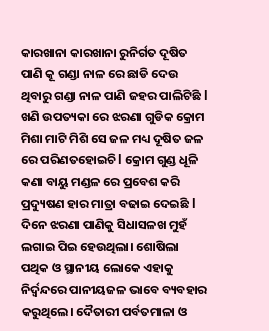କାରଖାନା କାରଖାନା ରୁନିର୍ଗତ ଦୂଷିତ ପାଣି କୂ ଗଣ୍ଡା ନାଳ ରେ ଛାଡି ଦେଉ ଥିବାରୁ ଗଣ୍ଡା ନାଳ ପାଣି ଜହର ପାଲିଟିଛି l ଖଣି ଉପତ୍ୟକା ରେ ଝରଣା ଗୁଡିକ କ୍ରୋମ ମିଶା ମାଟି ମିଶି ସେ ଜଳ ମଧ୍ୟ ଦୂଷିତ ଜଳ ରେ ପରିଣତହୋଇଚି l କ୍ରୋମ ଗୁଣ୍ଡ ଧୂଳି କଣା ବାୟୁ ମଣ୍ଡଳ ରେ ପ୍ରବେଶ କରି ପ୍ରଦ୍ୟୁଷଣ ହାର ମାତ୍ରା ବଢାଇ ଦେଇଛି l ଦିନେ ଝରଣା ପାଣିକୁ ସିଧାସଳଖ ମୁହଁ ଲଗାଇ ପିଇ ହେଉଥିଲା। ଶୋଷିଲା ପଥିକ ଓ ସ୍ଥାନୀୟ ଲୋକେ ଏହାକୁ ନିର୍ଦ୍ବନ୍ଦରେ ପାନୀୟଜଳ ଭାବେ ବ୍ୟବହାର କରୁଥିଲେ। ଦୈତାରୀ ପର୍ବତମାଳା ଓ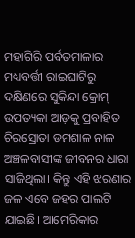ମହାଗିରି ପର୍ବତମାଳାର ମଧ୍ୟବର୍ତ୍ତୀ ରାଇଘାଟିରୁ ଦକ୍ଷିଣରେ ସୁକିନ୍ଦା କ୍ରୋମ୍ ଉପତ୍ୟକା ଆଡ଼କୁ ପ୍ରବାହିତ ଚିରସ୍ରୋତା ଡମଶାଳ ନାଳ ଅଞ୍ଚଳବାସୀଙ୍କ ଜୀବନର ଧାରା ସାଜିଥିଲା। କିନ୍ତୁ ଏହି ଝରଣାର ଜଳ ଏବେ ଜହର ପାଲଟି ଯାଇଛି। ଆମେରିକାର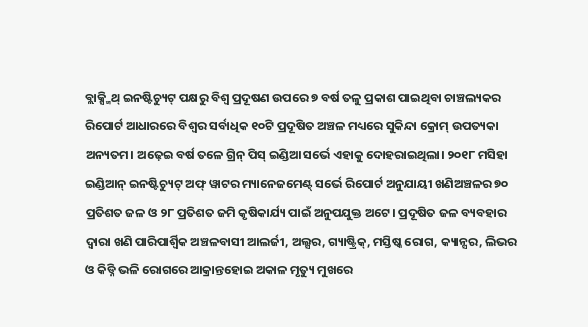ବ୍ଲାକ୍ସ୍ମିଥ୍ ଇନଷ୍ଟିଚ୍ୟୁଟ୍ ପକ୍ଷରୁ ବିଶ୍ବ ପ୍ରଦୂଷଣ ଉପରେ ୭ ବର୍ଷ ତଳୁ ପ୍ରକାଶ ପାଇଥିବା ଚାଞ୍ଚଲ୍ୟକର ରିପୋର୍ଟ ଆଧାରରେ ବିଶ୍ବର ସର୍ବାଧିକ ୧୦ଟି ପ୍ରଦୂଷିତ ଅଞ୍ଚଳ ମଧ୍ୟରେ ସୁକିନ୍ଦା କ୍ରୋମ୍ ଉପତ୍ୟକା ଅନ୍ୟତମ। ଅଢ଼େଇ ବର୍ଷ ତଳେ ଗ୍ରିନ୍ ପିସ୍ ଇଣ୍ଡିଆ ସର୍ଭେ ଏହାକୁ ଦୋହରାଇଥିଲା। ୨୦୧୮ ମସିହା ଇଣ୍ଡିଆନ୍ ଇନଷ୍ଟିଚ୍ୟୁଟ୍ ଅଫ୍ ୱାଟର ମ୍ୟାନେଜମେଣ୍ଟ୍ ସର୍ଭେ ରିପୋର୍ଟ ଅନୁଯାୟୀ ଖଣିଅଞ୍ଚଳର ୭୦ ପ୍ରତିଶତ ଜଳ ଓ ୨୮ ପ୍ରତିଶତ ଜମି କୃଷିକାର୍ଯ୍ୟ ପାଇଁ ଅନୁପଯୁକ୍ତ ଅଟେ। ପ୍ରଦୂଷିତ ଜଳ ବ୍ୟବହାର ଦ୍ବାରା ଖଣି ପାରିପାର୍ଶ୍ବିକ ଅଞ୍ଚଳବାସୀ ଆଲର୍ଜୀ, ଅଲ୍ସର, ଗ୍ୟାଷ୍ଟ୍ରିକ୍, ମସ୍ତିଷ୍କ ରୋଗ, କ୍ୟାନ୍ସର, ଲିଭର ଓ କିଡ୍ନି ଭଳି ରୋଗରେ ଆକ୍ରାନ୍ତହୋଇ ଅକାଳ ମୃତ୍ୟୁ ମୁଖରେ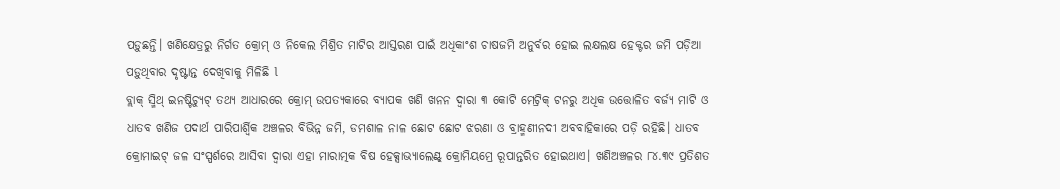ପଡ଼ୁଛନ୍ତି। ଖଣିକ୍ଷେତ୍ରରୁ ନିର୍ଗତ କ୍ରୋମ୍ ଓ ନିକେଲ ମିଶ୍ରିତ ମାଟିର ଆସ୍ତରଣ ପାଇଁ ଅଧିକାଂଶ ଚାଷଜମି ଅନୁର୍ବର ହୋଇ ଲକ୍ଷଲକ୍ଷ ହେକ୍ଟର ଜମି ପଡ଼ିଆ ପଡ଼ୁଥିବାର ଦୃଷ୍ଟାନ୍ତ ଦେଖିବାକୁ ମିଳିଛି l
ବ୍ଲାକ୍ ସ୍ମିଥ୍ ଇନଷ୍ଟିଚ୍ୟୁଟ୍ ତଥ୍ୟ ଆଧାରରେ କ୍ରୋମ୍ ଉପତ୍ୟକାରେ ବ୍ୟାପକ ଖଣି ଖନନ ଦ୍ବାରା ୩ କୋଟି ମେଟ୍ରିକ୍ ଟନରୁ ଅଧିକ ଉତ୍ତୋଳିତ ବର୍ଜ୍ୟ ମାଟି ଓ ଧାତବ ଖଣିଜ ପଦାର୍ଥ ପାରିପାର୍ଶ୍ବିକ ଅଞ୍ଚଳର ବିଭିନ୍ନ ଜମି, ଡମଶାଳ ନାଳ ଛୋଟ ଛୋଟ ଝରଣା ଓ ବ୍ରାହ୍ମଣୀନଦୀ ଅବବାହିକାରେ ପଡ଼ି ରହିଛି। ଧାତବ କ୍ରୋମାଇଟ୍ ଜଳ ସଂସ୍ପର୍ଶରେ ଆସିବା ଦ୍ବାରା ଏହା ମାରାତ୍ମକ ବିଷ ହେକ୍ସାଭ୍ୟାଲେଣ୍ଟ୍ କ୍ରୋମିୟମ୍ରେ ରୂପାନ୍ତରିତ ହୋଇଥାଏ। ଖଣିଅଞ୍ଚଳର ୮୪.୩୯ ପ୍ରତିଶତ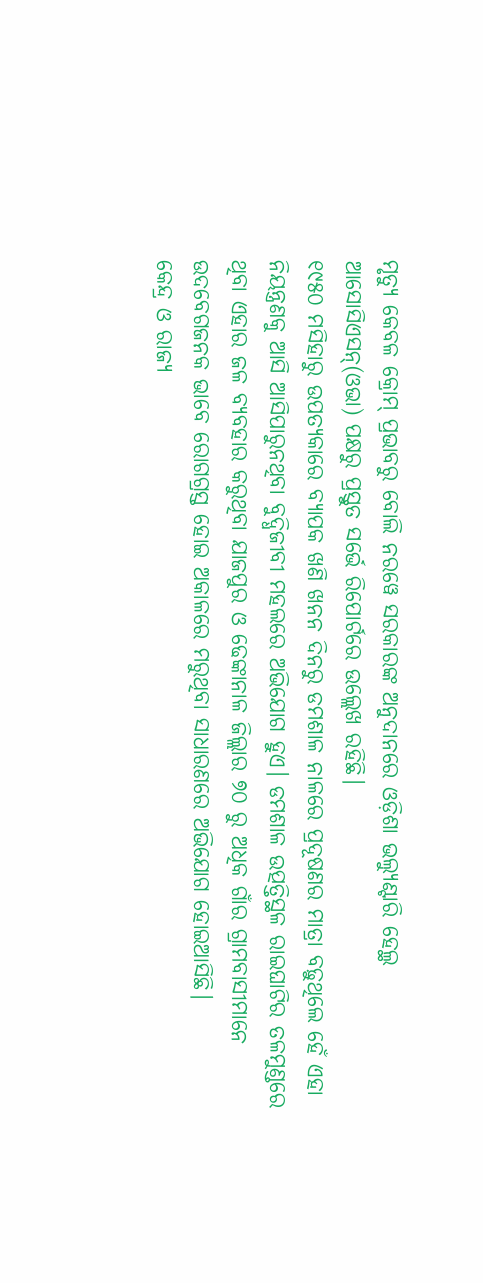ମୃତ୍ୟୁ କେବଳ କ୍ରୋମ୍ ପ୍ରଭାବରୁ ବୋଲି ନରୱେ ସରକାରଙ୍କ ଅନୁଦାନରେ ଓଡ଼ିଶା ଭଲ୍ୟୁଣ୍ଟାରି ହେଲ୍ଥ ଆସୋସିଏସନ୍(ଓଭା) ପକ୍ଷରୁ ପ୍ରସ୍ତୁତ ସର୍ଭେ ରିପୋର୍ଟରେ ଉଲ୍ଲେଖ ରହିଛି।
୧୯୫୦ ମସିହାରୁ ଉପତ୍ୟକାରେ ବ୍ୟାପକ ଖଣି ଖନନ ଦିନରୁ ଡମଶାଳ ନାଳରେ ପ୍ରଦୂଷଣର ମାତ୍ରା ବଢ଼ୁଥିଲେ ହେଁ ଏହା ନିୟନ୍ତ୍ରଣକୁ ଆସି ଆସିପାରୁନଥିବା ବୁଦ୍ଧିଜୀବୀ ମହଲରେ ଅଭିଯୋଗ ହୁଏ। ଡମଶାଳ ଉତ୍ପତ୍ତିସ୍ଥଳ ରାଇଘାଟିର ତଳମୁଣ୍ଡରେ ଥିବା ଏହାର ଜଳ ବ୍ୟବହାର କରୁଥିବା ଯାଜପୁର ଓ ଢେଙ୍କାନାଳ ଜିଲ୍ଲାର ୭୦ ରୁ ଅଧିକ ଗାଁର ଗ୍ରାମବାସୀମାନେ ଉଦବେଗଜନକ ଭାବେ ରୋଗଗ୍ରସ୍ତ ହୋଇ ଅକାଳରେ ମରୁଥିବା ସାଧାରଣରେ ଅଭିଯୋଗ ହୋଇଆସିଛି।
କେନ୍ଦ୍ର ଓ ରାଜ୍ୟ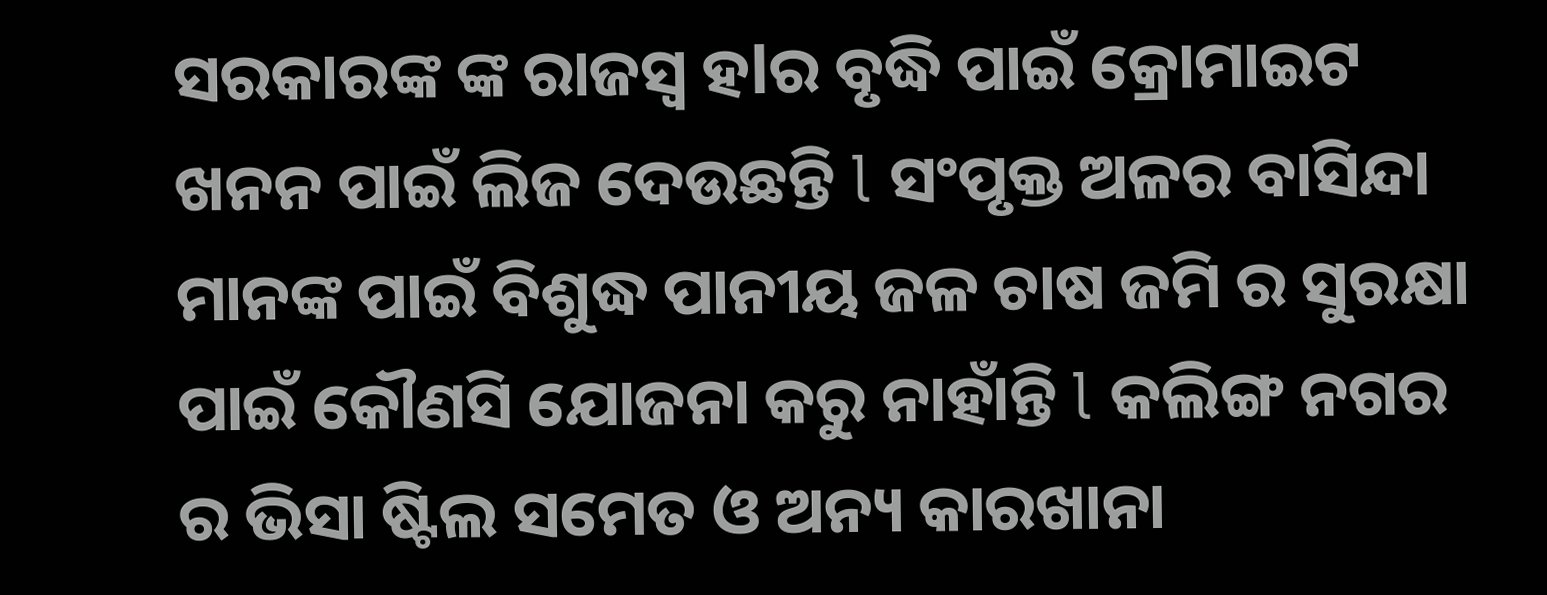ସରକାରଙ୍କ ଙ୍କ ରାଜସ୍ବ ହlର ବୃଦ୍ଧି ପାଇଁ କ୍ରୋମାଇଟ ଖନନ ପାଇଁ ଲିଜ ଦେଉଛନ୍ତି l ସଂପୃକ୍ତ ଅଳର ବାସିନ୍ଦା ମାନଙ୍କ ପାଇଁ ବିଶୁଦ୍ଧ ପାନୀୟ ଜଳ ଚାଷ ଜମି ର ସୁରକ୍ଷା ପାଇଁ କୌଣସି ଯୋଜନା କରୁ ନାହାଁନ୍ତି l କଲିଙ୍ଗ ନଗର ର ଭିସା ଷ୍ଟିଲ ସମେତ ଓ ଅନ୍ୟ କାରଖାନା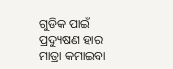ଗୁଡିକ ପାଇଁ ପ୍ରଦ୍ୟୁଷଣ ହାର ମାତ୍ରା କମାଇବା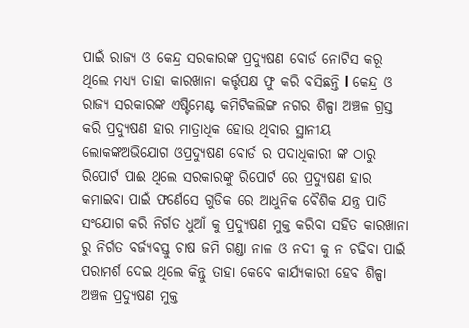ପାଇଁ ରାଜ୍ୟ ଓ କେନ୍ଦ୍ର ସରକାରଙ୍କ ପ୍ରଦ୍ୟୁଷଣ ବୋର୍ଡ ନୋଟିସ କରୂ ଥିଲେ ମଧ୍ୟ୍ୟ ତାହା କାରଖାନା କର୍ତ୍ତୃପକ୍ଷ ଫୁ କରି ବସିଛନ୍ତି l କେନ୍ଦ୍ର ଓ ରାଜ୍ୟ ସରକାରଙ୍କ ଏଷ୍ଟିମେଣ୍ଟ କମିଟିକଲିଙ୍ଗ ନଗର ଶିଳ୍ପା ଅଞ୍ଚଳ ଗ୍ରସ୍ତ କରି ପ୍ରଦ୍ୟୁଷଣ ହାର ମାତ୍ରାଧିକ ହୋଉ ଥିବାର ସ୍ଥାନୀୟ ଲୋକଙ୍କଅଭିଯୋଗ ଓପ୍ରଦ୍ୟୁଷଣ ବୋର୍ଡ ର ପଦାଧିକାରୀ ଙ୍କ ଠାରୁ ରିପୋର୍ଟ ପାଈ ଥିଲେ ସରକାରଙ୍କୁ ରିପୋର୍ଟ ରେ ପ୍ରଦ୍ୟୁଷଣ ହାର କମାଇବା ପାଇଁ ଫର୍ଣେସେ ଗୁଡିକ ରେ ଆଧୁନିକ ବୈଶିକ ଯନ୍ତ୍ର ପାତି ସଂଯୋଗ କରି ନିର୍ଗତ ଧୁଆଁ କୁ ପ୍ରଦ୍ୟୁଷଣ ମୁକ୍ତ କରିବା ସହିତ କାରଖାନା ରୁ ନିର୍ଗତ ବର୍ଜ୍ୟବସ୍ତୁ ଚାଷ ଜମି ଗଣ୍ଡା ନାଳ ଓ ନଦୀ କୁ ନ ଚଢିବା ପାଇଁ ପରାମର୍ଶ ଦେଇ ଥିଲେ କିନ୍ତୁ ତାହା କେବେ କାର୍ଯ୍ୟକାରୀ ହେବ ଶିଳ୍ପା ଅଞ୍ଚଳ ପ୍ରଦ୍ୟୁଷଣ ମୁକ୍ତ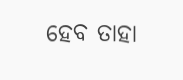ହେବ ତାହା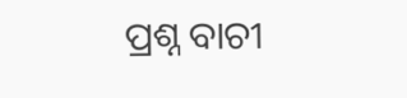ପ୍ରଶ୍ନ ବାଚୀ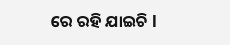ରେ ରହି ଯାଇଚି l